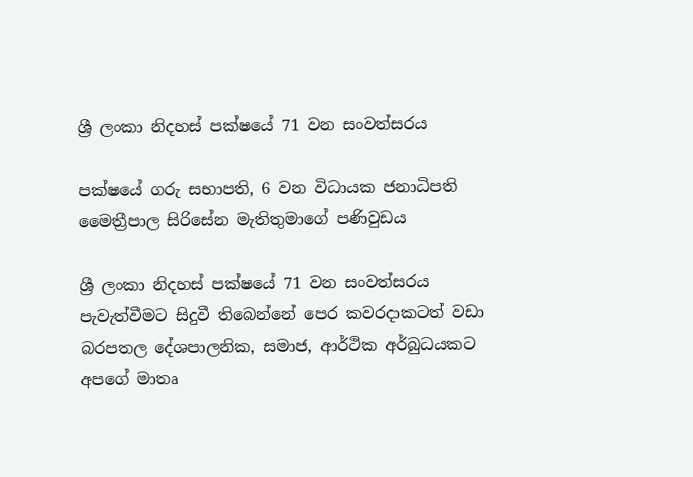ශ්‍රී ලංකා නිදහස් පක්ෂයේ 71 වන සංවත්සරය

පක්ෂයේ ගරු සභාපති, 6 වන විධායක ජනාධිපති මෛත්‍රීපාල සිරිසේන මැතිතුමාගේ පණිවුඩය

ශ්‍රී ලංකා නිදහස් පක්ෂයේ 71 වන සංවත්සරය පැවැත්වීමට සිදුවී තිබෙන්නේ පෙර කවරදාකටත් වඩා බරපතල දේශපාලනික, සමාජ, ආර්ථික අර්බුධයකට අපගේ මාතෘ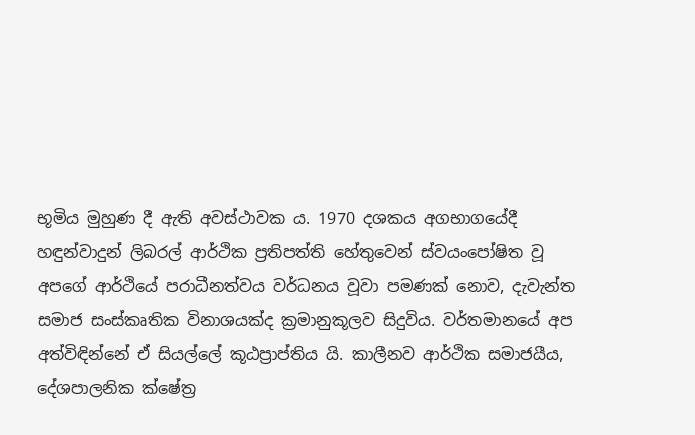භූමිය මුහුණ දී ඇති අවස්ථාවක ය. 1970 දශකය අගභාගයේදී හඳුන්වාදුන් ලිබරල් ආර්ථික ප්‍රතිපත්ති හේතුවෙන් ස්වයංපෝෂිත වූ අපගේ ආර්ථියේ පරාධීනත්වය වර්ධනය වූවා පමණක් නොව, දැවැන්ත සමාජ සංස්කෘතික විනාශයක්ද ක්‍රමානුකූලව සිදුවිය. වර්තමානයේ අප අත්විඳින්නේ ඒ සියල්ලේ කූඨප්‍රාප්තිය යි. කාලීනව ආර්ථික සමාජයීය, දේශපාලනික ක්ෂේත්‍ර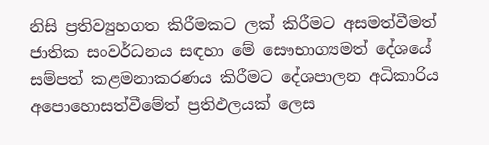නිසි ප්‍රතිව්‍යුහගත කිරීමකට ලක් කිරීමට අසමත්වීමත් ජාතික සංවර්ධනය සඳහා මේ සෞභාග්‍යමත් දේශයේ සම්පත් කළමනාකරණය කිරීමට දේශපාලන අධිකාරිය අපොහොසත්වීමේත් ප්‍රතිඵලයක් ලෙස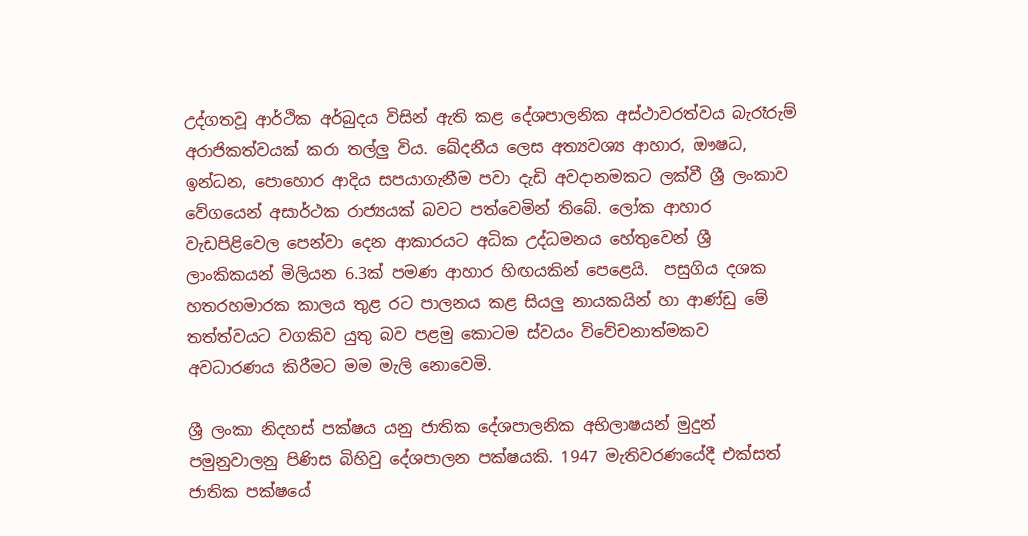උද්ගතවූ ආර්ථික අර්බුදය විසින් ඇති කළ දේශපාලනික අස්ථාවරත්වය බැරෑරුම් අරාජිකත්වයක් කරා තල්ලු විය. ඛේදනීය ලෙස අත්‍යවශ්‍ය ආහාර, ඖෂධ, ඉන්ධන, පොහොර ආදිය සපයාගැනීම පවා දැඩි අවදානමකට ලක්වී ශ්‍රී ලංකාව වේගයෙන් අසාර්ථක රාජ්‍යයක් බවට පත්වෙමින් තිබේ. ලෝක ආහාර වැඩපිළිවෙල පෙන්වා දෙන ආකාරයට අධික උද්ධමනය හේතුවෙන් ශ්‍රී ලාංකිකයන් මිලියන 6.3ක් පමණ ආහාර හිඟයකින් පෙළෙයි.  පසුගිය දශක හතරහමාරක කාලය තුළ රට පාලනය කළ සියලු නායකයින් හා ආණ්ඩු මේ තත්ත්වයට වගකිව යුතු බව පළමු කොටම ස්වයං විවේචනාත්මකව අවධාරණය කිරීමට මම මැලි නොවෙමි.

ශ්‍රී ලංකා නිදහස් පක්ෂය යනු ජාතික දේශපාලනික අභිලාෂයන් මුදුන් පමුනුවාලනු පිණිස බිහිවු දේශපාලන පක්ෂයකි. 1947 මැතිවරණයේදී එක්සත් ජාතික පක්ෂයේ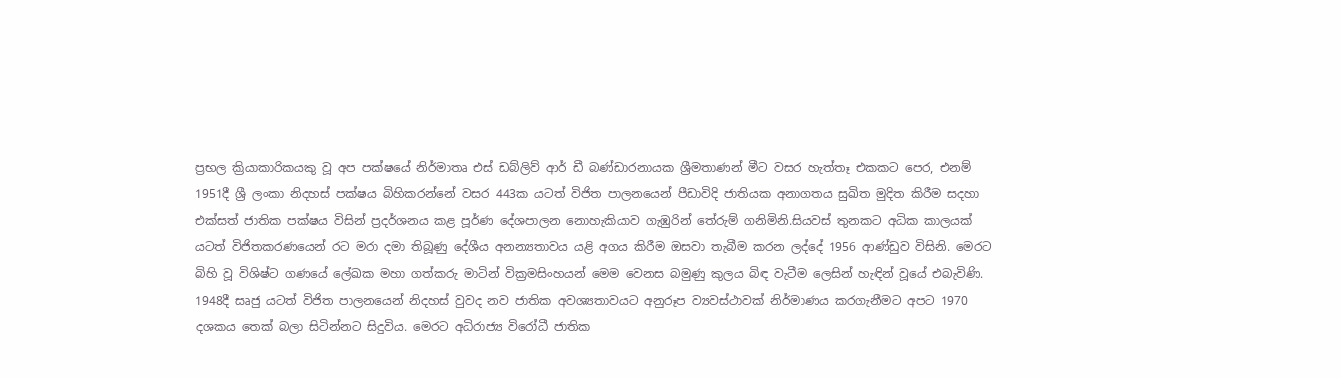ප්‍රභල ක්‍රියාකාරිකයකු වූ අප පක්ෂයේ නිර්මාතෘ එස් ඩබ්ලිව් ආර් ඩී බණ්ඩාරනායක ශ්‍රීමතාණන් මීට වසර හැත්තෑ එකකට පෙර, එනම් 1951දී ශ්‍රී ලංකා නිදහස් පක්ෂය බිහිකරන්නේ වසර 443ක යටත් විජිත පාලනයෙන් පීඩාවිදි ජාතියක අනාගතය සුඛිත මුදිත කිරීම සදහා එක්සත් ජාතික පක්ෂය විසින් ප්‍රදර්ශනය කළ පූර්ණ දේශපාලන නොහැකියාව ගැඹුරින් තේරුම් ගනිමිනි.සියවස් තුනකට අධික කාලයක් යටත් විජිතකරණයෙන් රට මරා දමා තිබූණු දේශීය අනන්‍යතාවය යළි අගය කිරීම ඔසවා තැබීම කරන ලද්දේ 1956 ආණ්ඩුව විසිනි. මෙරට බිහි වූ විශිෂ්ට ගණයේ ලේඛක මහා ගත්කරු මාටින් වික්‍රමසිංහයන් මෙම වෙනස බමුණු කුලය බිඳ වැටීම ලෙසින් හැඳින් වූයේ එබැවිණි. 1948දී සෘජු යටත් විජිත පාලනයෙන් නිදහස් වුවද නව ජාතික අවශ්‍යතාවයට අනුරූප ව්‍යවස්ථාවක් නිර්මාණය කරගැනීමට අපට 1970 දශකය තෙක් බලා සිටින්නට සිදුවිය. මෙරට අධිරාජ්‍ය විරෝධී ජාතික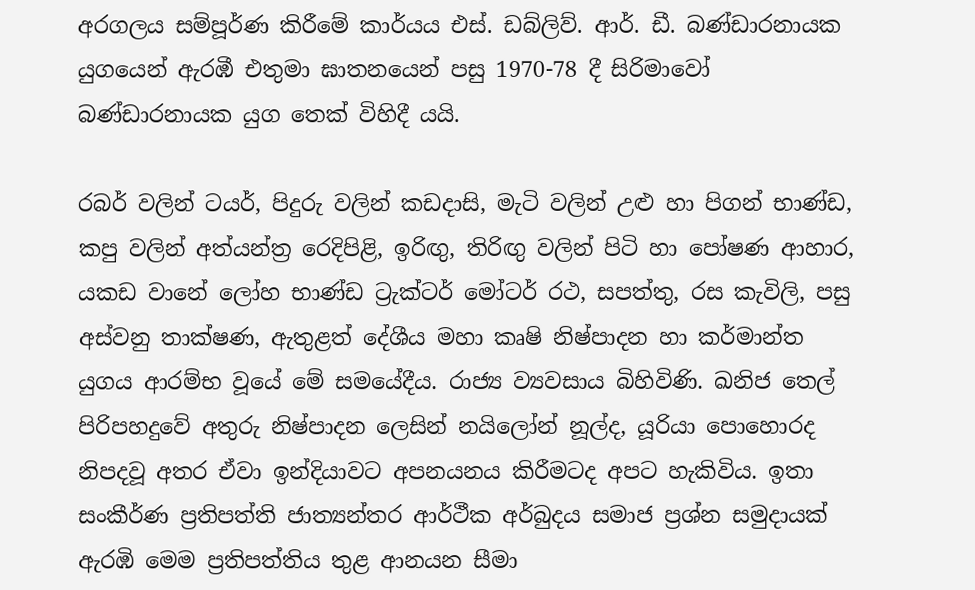අරගලය සම්පූර්ණ කිරීමේ කාර්යය එස්. ඩබ්ලිව්. ආර්. ඩී. බණ්ඩාරනායක යුගයෙන් ඇරඹී එතුමා ඝාතනයෙන් පසු 1970-78 දී සිරිමාවෝ බණ්ඩාරනායක යුග තෙක් විහිදී යයි.

රබර් වලින් ටයර්, පිදුරු වලින් කඩදාසි, මැටි වලින් උළු හා පිගන් භාණ්ඩ, කපු වලින් අත්යන්ත්‍ර රෙදිපිළි, ඉරිඟු, තිරිඟු වලින් පිටි හා පෝෂණ ආහාර, යකඩ වානේ ලෝහ භාණ්ඩ ට්‍රැක්ටර් මෝටර් රථ, සපත්තු, රස කැවිලි, පසු අස්වනු තාක්ෂණ, ඇතුළත් දේශීය මහා කෘෂි නිෂ්පාදන හා කර්මාන්ත යුගය ආරම්භ වූයේ මේ සමයේදීය. රාජ්‍ය ව්‍යවසාය බිහිවිණි. ඛනිජ තෙල් පිරිපහදුවේ අතුරු නිෂ්පාදන ලෙසින් නයිලෝන් නූල්ද, යූරියා පොහොරද නිපදවූ අතර ඒවා ඉන්දියාවට අපනයනය කිරීමටද අපට හැකිවිය. ඉතා සංකීර්ණ ප්‍රතිපත්ති ජාත්‍යන්තර ආර්ථීක අර්බුදය සමාජ ප්‍රශ්න සමුදායක් ඇරඹි මෙම ප්‍රතිපත්තිය තුළ ආනයන සීමා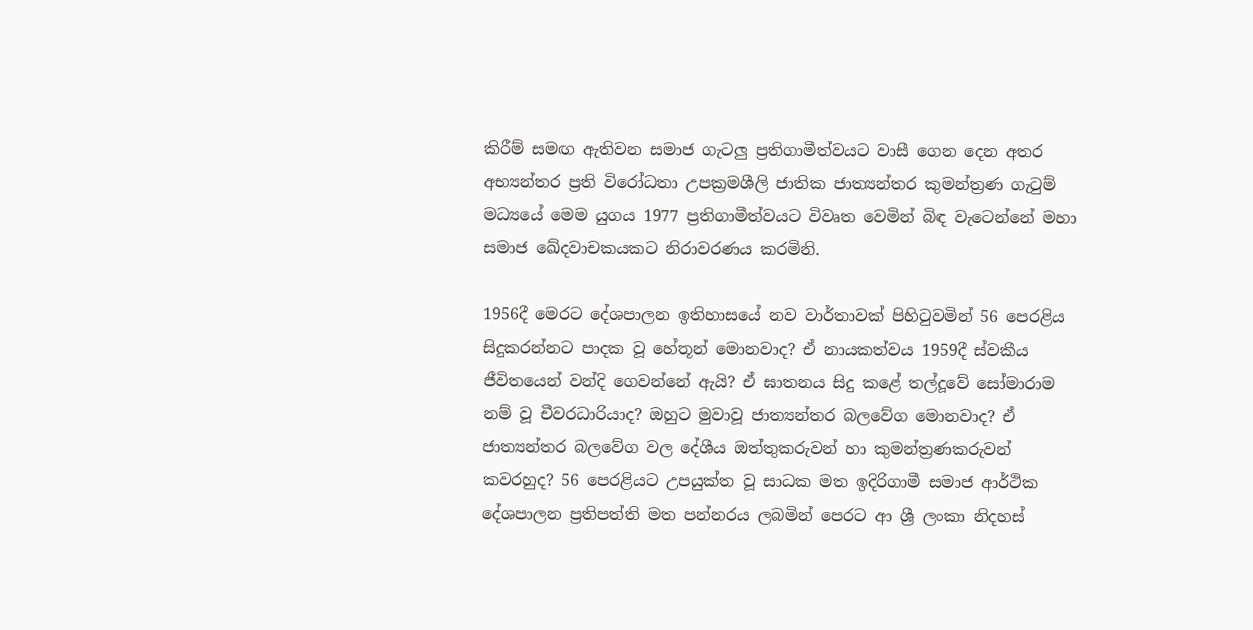කිරීම් සමඟ ඇතිවන සමාජ ගැටලු ප්‍රතිගාමීත්වයට වාසී ගෙන දෙන අතර අභ්‍යන්තර ප්‍රති විරෝධතා උපක්‍රමශීලි ජාතික ජාත්‍යන්තර කුමන්ත්‍රණ ගැටුම් මධ්‍යයේ මෙම යුගය 1977 ප්‍රතිගාමීත්වයට විවෘත වෙමින් බිඳ වැටෙන්නේ මහා සමාජ ඛේදවාචකයකට නිරාවරණය කරමිනි.

1956දී මෙරට දේශපාලන ඉතිහාසයේ නව වාර්තාවක් පිහිටුවමින් 56 පෙරළිය සිදුකරන්නට පාදක වූ හේතූන් මොනවාද? ඒ නායකත්වය 1959දී ස්වකීය ජීවිතයෙන් වන්දි ගෙවන්නේ ඇයි? ඒ ඝාතනය සිදු කළේ තල්දූවේ සෝමාරාම නම් වූ චීවරධාරියාද? ඔහුට මුවාවූ ජාත්‍යන්තර බලවේග මොනවාද? ඒ ජාත්‍යන්තර බලවේග වල දේශීය ඔත්තුකරුවන් හා කුමන්ත්‍රණකරුවන් කවරහුද? 56 පෙරළියට උපයුක්ත වූ සාධක මත ඉදිරිගාමී සමාජ ආර්ථික දේශපාලන ප්‍රතිපත්ති මත පන්නරය ලබමින් පෙරට ආ ශ්‍රී ලංකා නිදහස්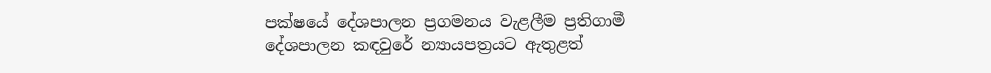පක්ෂයේ දේශපාලන ප්‍රගමනය වැළලීම ප්‍රතිගාමී දේශපාලන කඳවුරේ න්‍යායපත්‍රයට ඇතුළත්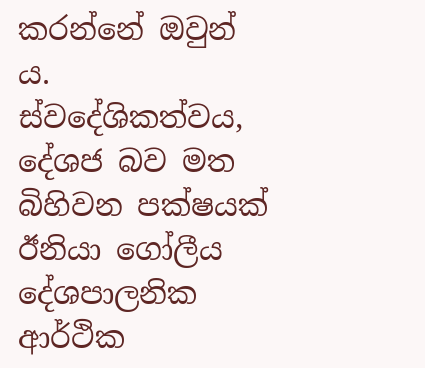කරන්නේ ඔවුන් ය. ස්වදේශිකත්වය, දේශජ බව මත බිහිවන පක්ෂයක් ඊනියා ගෝලීය දේශපාලනික ආර්ථික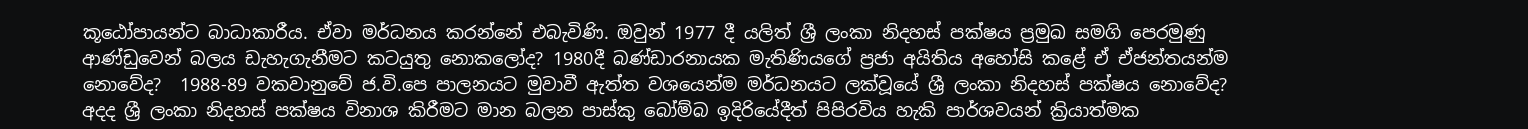කූඨෝපායන්ට බාධාකාරීය. ඒවා මර්ධනය කරන්නේ එබැවිණි. ඔවුන් 1977 දී යලිත් ශ්‍රී ලංකා නිදහස් පක්ෂය ප්‍රමුඛ සමගි පෙරමුණු ආණ්ඩුවෙන් බලය ඩැහැගැනීමට කටයුතු නොකලෝද? 1980දී බණ්ඩාරනායක මැතිණියගේ ප්‍රජා අයිතිය අහෝසි කළේ ඒ ඒජන්තයන්ම නොවේද?  1988-89 වකවානුවේ ජ.වි.පෙ පාලනයට මුවාවී ඇත්ත වශයෙන්ම මර්ධනයට ලක්වූයේ ශ්‍රී ලංකා නිදහස් පක්ෂය නොවේද? අදද ශ්‍රී ලංකා නිදහස් පක්ෂය විනාශ කිරීමට මාන බලන පාස්කු බෝම්බ ඉදිරියේදීත් පිපිරවිය හැකි පාර්ශවයන් ක්‍රියාත්මක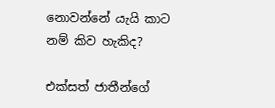නොවන්නේ යැයි කාට නම් කිව හැකිද?

එක්සත් ජාතීන්ගේ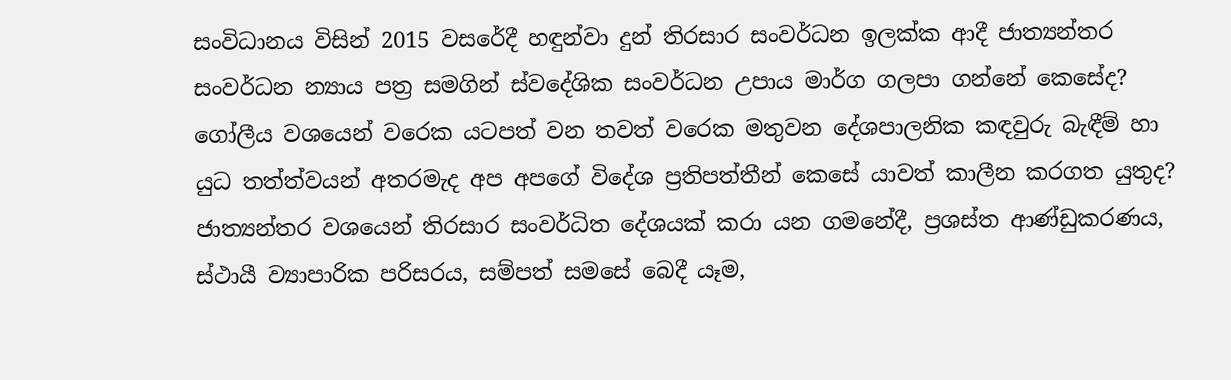සංවිධානය විසින් 2015 වසරේදී හඳුන්වා දුන් තිරසාර සංවර්ධන ඉලක්ක ආදී ජාත්‍යන්තර සංවර්ධන න්‍යාය පත්‍ර සමගින් ස්වදේශික සංවර්ධන උපාය මාර්ග ගලපා ගන්නේ කෙසේද? ගෝලීය වශයෙන් වරෙක යටපත් වන තවත් වරෙක මතුවන දේශපාලනික කඳවුරු බැඳීම් හා යුධ තත්ත්වයන් අතරමැද අප අපගේ විදේශ ප්‍රතිපත්තීන් කෙසේ යාවත් කාලීන කරගත යුතුද? ජාත්‍යන්තර වශයෙන් තිරසාර සංවර්ධිත දේශයක් කරා යන ගමනේදී, ප්‍රශස්ත ආණ්ඩුකරණය, ස්ථායී ව්‍යාපාරික පරිසරය, සම්පත් සමසේ බෙදී යෑම,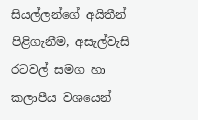සියල්ලන්ගේ අයිතීන් පිළිගැනීම, අසැල්වැසි රටවල් සමග හා කලාපීය වශයෙන්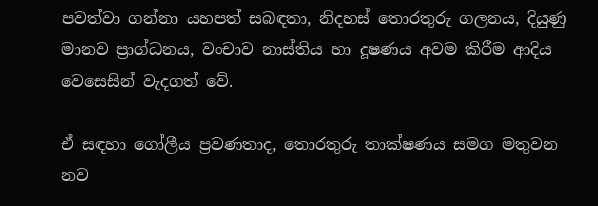පවත්වා ගන්නා යහපත් සබඳතා, නිදහස් තොරතුරු ගලනය, දියුණු මානව ප්‍රාග්ධනය, වංචාව නාස්තිය හා දූෂණය අවම කිරීම ආදිය වෙසෙසින් වැදගත් වේ.

ඒ සඳහා ගෝලීය ප්‍රවණතාද, තොරතුරු තාක්ෂණය සමග මතුවන නව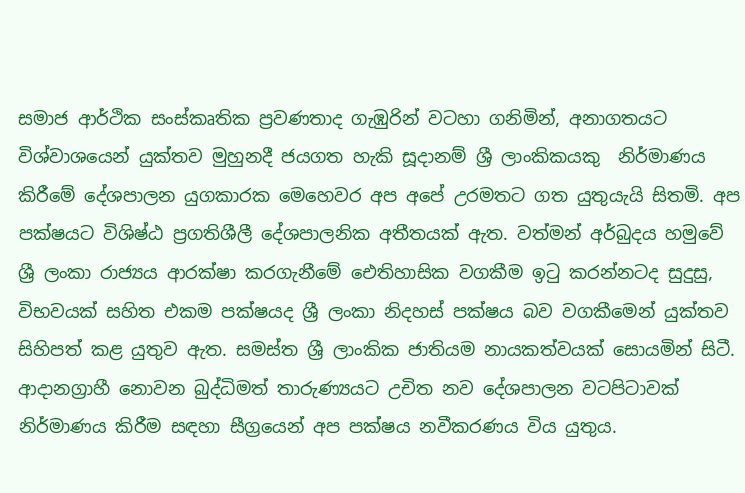සමාජ ආර්ථික සංස්කෘතික ප්‍රවණතාද ගැඹුරින් වටහා ගනිමින්, අනාගතයට විශ්වාශයෙන් යුක්තව මුහුනදී ජයගත හැකි සූදානම් ශ්‍රී ලාංකිකයකු  නිර්මාණය කිරීමේ දේශපාලන යුගකාරක මෙහෙවර අප අපේ උරමතට ගත යුතුයැයි සිතමි. අප පක්ෂයට විශිෂ්ඨ ප්‍රගතිශීලී දේශපාලනික අතීතයක් ඇත. වත්මන් අර්බුදය හමුවේ ශ්‍රී ලංකා රාජ්‍යය ආරක්ෂා කරගැනීමේ ඓතිහාසික වගකීම ඉටු කරන්නටද සුදුසු, විභවයක් සහිත එකම පක්ෂයද ශ්‍රී ලංකා නිදහස් පක්ෂය බව වගකීමෙන් යුක්තව සිහිපත් කළ යුතුව ඇත. සමස්ත ශ්‍රී ලාංකික ජාතියම නායකත්වයක් සොයමින් සිටී. ආදානග්‍රාහී නොවන බුද්ධිමත් තාරුණ්‍යයට උචිත නව දේශපාලන වටපිටාවක් නිර්මාණය කිරීම සඳහා සීග්‍රයෙන් අප පක්ෂය නවීකරණය විය යුතුය.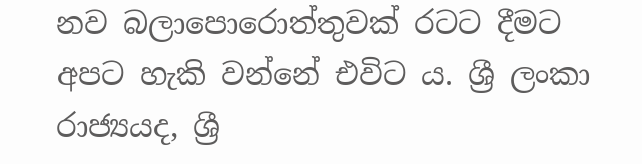නව බලාපොරොත්තුවක් රටට දීමට  අපට හැකි වන්නේ එවිට ය. ශ්‍රී ලංකා රාජ්‍යයද, ශ්‍රී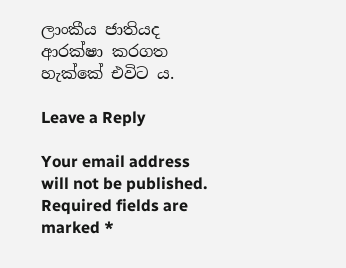ලාංකීය ජාතියද ආරක්ෂා කරගත හැක්කේ එවිට ය.

Leave a Reply

Your email address will not be published. Required fields are marked *